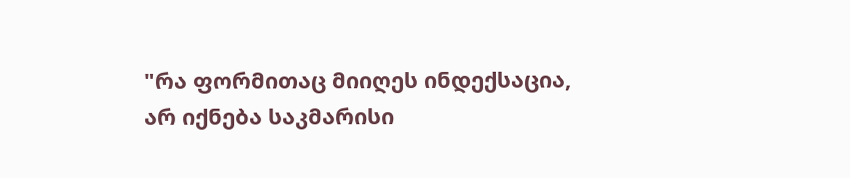"რა ფორმითაც მიიღეს ინდექსაცია, არ იქნება საკმარისი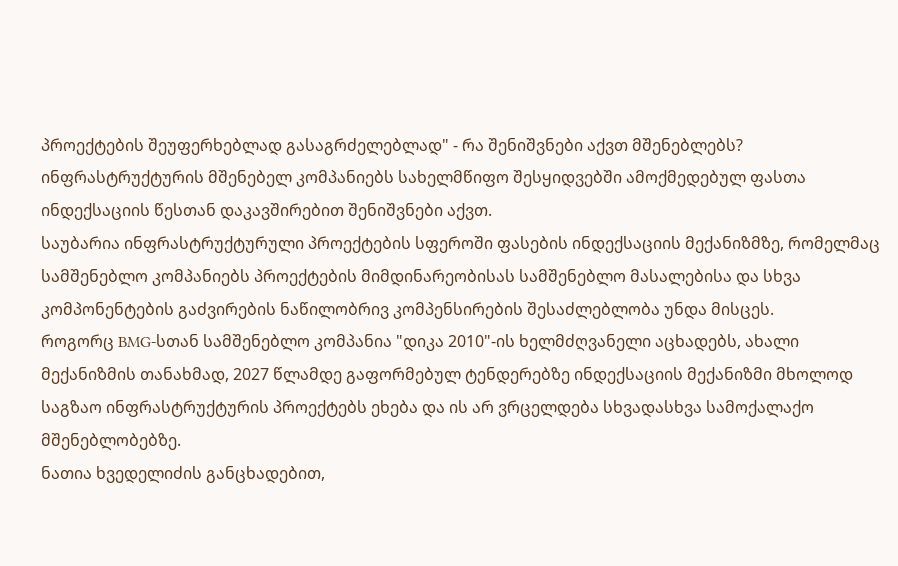პროექტების შეუფერხებლად გასაგრძელებლად" - რა შენიშვნები აქვთ მშენებლებს?
ინფრასტრუქტურის მშენებელ კომპანიებს სახელმწიფო შესყიდვებში ამოქმედებულ ფასთა ინდექსაციის წესთან დაკავშირებით შენიშვნები აქვთ.
საუბარია ინფრასტრუქტურული პროექტების სფეროში ფასების ინდექსაციის მექანიზმზე, რომელმაც სამშენებლო კომპანიებს პროექტების მიმდინარეობისას სამშენებლო მასალებისა და სხვა კომპონენტების გაძვირების ნაწილობრივ კომპენსირების შესაძლებლობა უნდა მისცეს.
როგორც BMG-სთან სამშენებლო კომპანია "დიკა 2010"-ის ხელმძღვანელი აცხადებს, ახალი მექანიზმის თანახმად, 2027 წლამდე გაფორმებულ ტენდერებზე ინდექსაციის მექანიზმი მხოლოდ საგზაო ინფრასტრუქტურის პროექტებს ეხება და ის არ ვრცელდება სხვადასხვა სამოქალაქო მშენებლობებზე.
ნათია ხვედელიძის განცხადებით,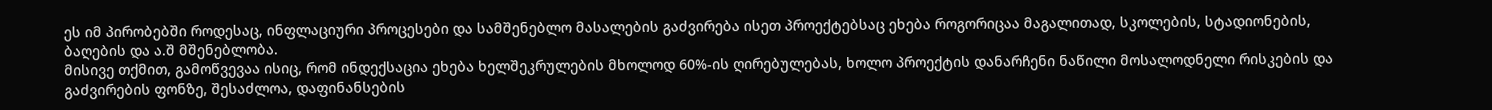ეს იმ პირობებში როდესაც, ინფლაციური პროცესები და სამშენებლო მასალების გაძვირება ისეთ პროექტებსაც ეხება როგორიცაა მაგალითად, სკოლების, სტადიონების, ბაღების და ა.შ მშენებლობა.
მისივე თქმით, გამოწვევაა ისიც, რომ ინდექსაცია ეხება ხელშეკრულების მხოლოდ 60%-ის ღირებულებას, ხოლო პროექტის დანარჩენი ნაწილი მოსალოდნელი რისკების და გაძვირების ფონზე, შესაძლოა, დაფინანსების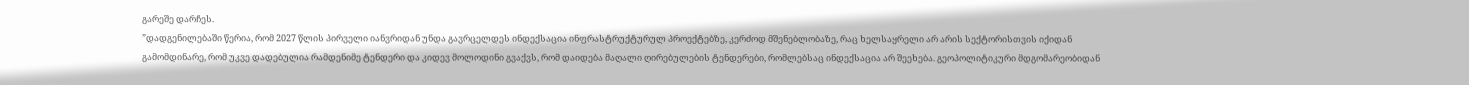გარეშე დარჩეს.
”დადგენილებაში წერია, რომ 2027 წლის პირველი იანვრიდან უნდა გავრცელდეს ინდექსაცია ინფრასტრუქტურულ პროექტებზე, კერძოდ მშენებლობაზე, რაც ხელსაყრელი არ არის სექტორისთვის იქიდან გამომდინარე, რომ უკვე დადებულია რამდენიმე ტენდერი და კიდევ მოლოდინი გვაქვს, რომ დაიდება მაღალი ღირებულების ტენდერები, რომლებსაც ინდექსაცია არ შეეხება. გეოპოლიტიკური მდგომარეობიდან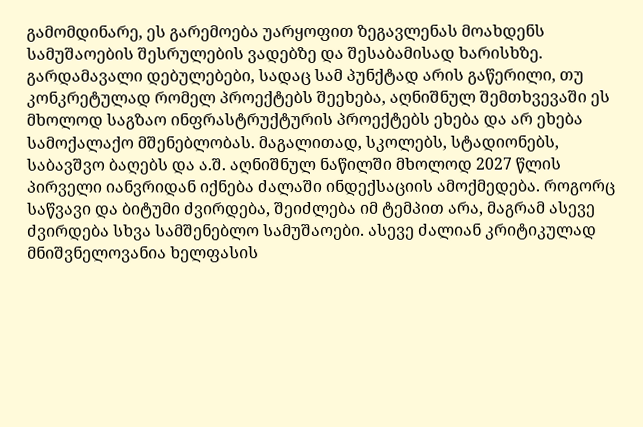გამომდინარე, ეს გარემოება უარყოფით ზეგავლენას მოახდენს სამუშაოების შესრულების ვადებზე და შესაბამისად ხარისხზე.
გარდამავალი დებულებები, სადაც სამ პუნქტად არის გაწერილი, თუ კონკრეტულად რომელ პროექტებს შეეხება, აღნიშნულ შემთხვევაში ეს მხოლოდ საგზაო ინფრასტრუქტურის პროექტებს ეხება და არ ეხება სამოქალაქო მშენებლობას. მაგალითად, სკოლებს, სტადიონებს, საბავშვო ბაღებს და ა.შ. აღნიშნულ ნაწილში მხოლოდ 2027 წლის პირველი იანვრიდან იქნება ძალაში ინდექსაციის ამოქმედება. როგორც საწვავი და ბიტუმი ძვირდება, შეიძლება იმ ტემპით არა, მაგრამ ასევე ძვირდება სხვა სამშენებლო სამუშაოები. ასევე ძალიან კრიტიკულად მნიშვნელოვანია ხელფასის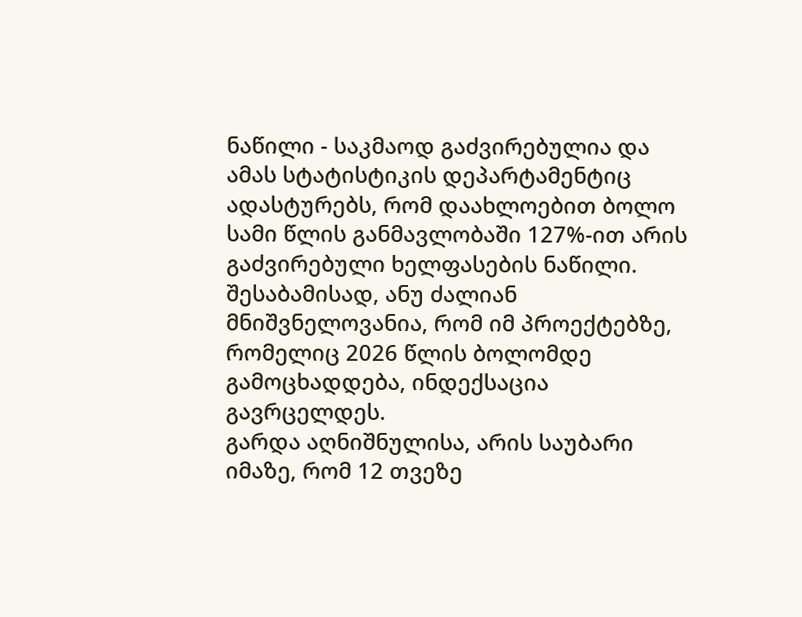ნაწილი - საკმაოდ გაძვირებულია და ამას სტატისტიკის დეპარტამენტიც ადასტურებს, რომ დაახლოებით ბოლო სამი წლის განმავლობაში 127%-ით არის გაძვირებული ხელფასების ნაწილი. შესაბამისად, ანუ ძალიან მნიშვნელოვანია, რომ იმ პროექტებზე, რომელიც 2026 წლის ბოლომდე გამოცხადდება, ინდექსაცია გავრცელდეს.
გარდა აღნიშნულისა, არის საუბარი იმაზე, რომ 12 თვეზე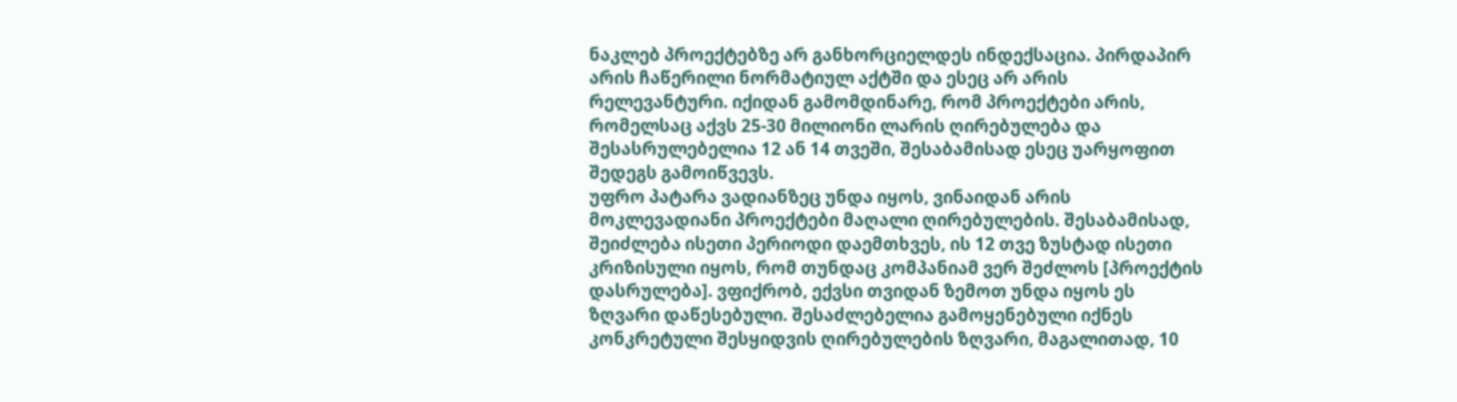ნაკლებ პროექტებზე არ განხორციელდეს ინდექსაცია. პირდაპირ არის ჩაწერილი ნორმატიულ აქტში და ესეც არ არის რელევანტური. იქიდან გამომდინარე, რომ პროექტები არის, რომელსაც აქვს 25-30 მილიონი ლარის ღირებულება და შესასრულებელია 12 ან 14 თვეში, შესაბამისად ესეც უარყოფით შედეგს გამოიწვევს.
უფრო პატარა ვადიანზეც უნდა იყოს, ვინაიდან არის მოკლევადიანი პროექტები მაღალი ღირებულების. შესაბამისად, შეიძლება ისეთი პერიოდი დაემთხვეს, ის 12 თვე ზუსტად ისეთი კრიზისული იყოს, რომ თუნდაც კომპანიამ ვერ შეძლოს [პროექტის დასრულება]. ვფიქრობ, ექვსი თვიდან ზემოთ უნდა იყოს ეს ზღვარი დაწესებული. შესაძლებელია გამოყენებული იქნეს კონკრეტული შესყიდვის ღირებულების ზღვარი, მაგალითად, 10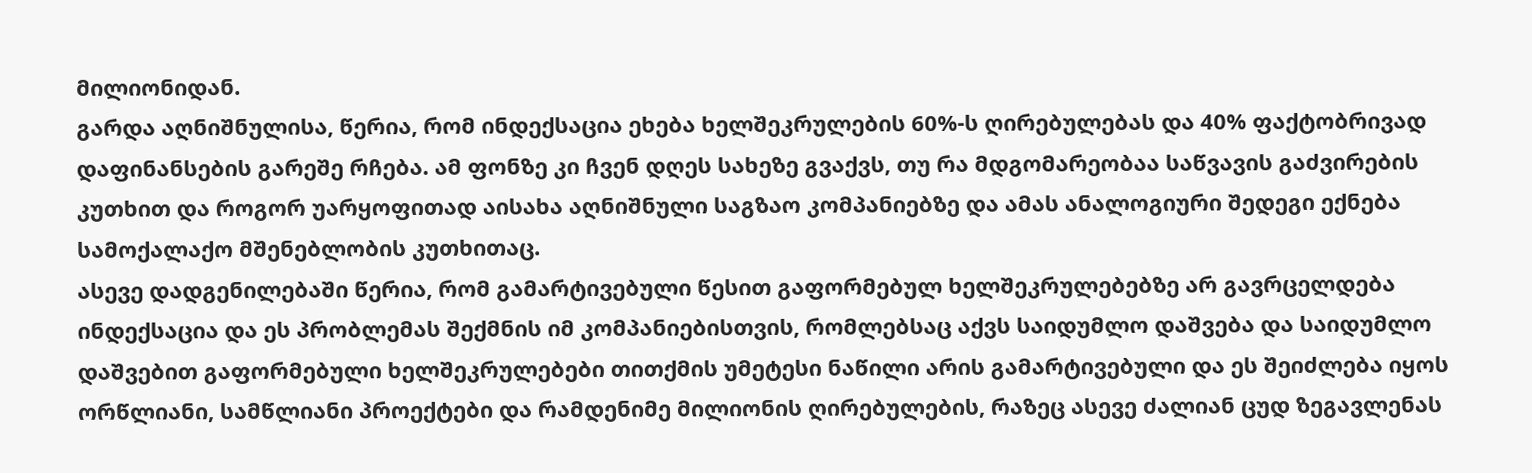მილიონიდან.
გარდა აღნიშნულისა, წერია, რომ ინდექსაცია ეხება ხელშეკრულების 60%-ს ღირებულებას და 40% ფაქტობრივად დაფინანსების გარეშე რჩება. ამ ფონზე კი ჩვენ დღეს სახეზე გვაქვს, თუ რა მდგომარეობაა საწვავის გაძვირების კუთხით და როგორ უარყოფითად აისახა აღნიშნული საგზაო კომპანიებზე და ამას ანალოგიური შედეგი ექნება სამოქალაქო მშენებლობის კუთხითაც.
ასევე დადგენილებაში წერია, რომ გამარტივებული წესით გაფორმებულ ხელშეკრულებებზე არ გავრცელდება ინდექსაცია და ეს პრობლემას შექმნის იმ კომპანიებისთვის, რომლებსაც აქვს საიდუმლო დაშვება და საიდუმლო დაშვებით გაფორმებული ხელშეკრულებები თითქმის უმეტესი ნაწილი არის გამარტივებული და ეს შეიძლება იყოს ორწლიანი, სამწლიანი პროექტები და რამდენიმე მილიონის ღირებულების, რაზეც ასევე ძალიან ცუდ ზეგავლენას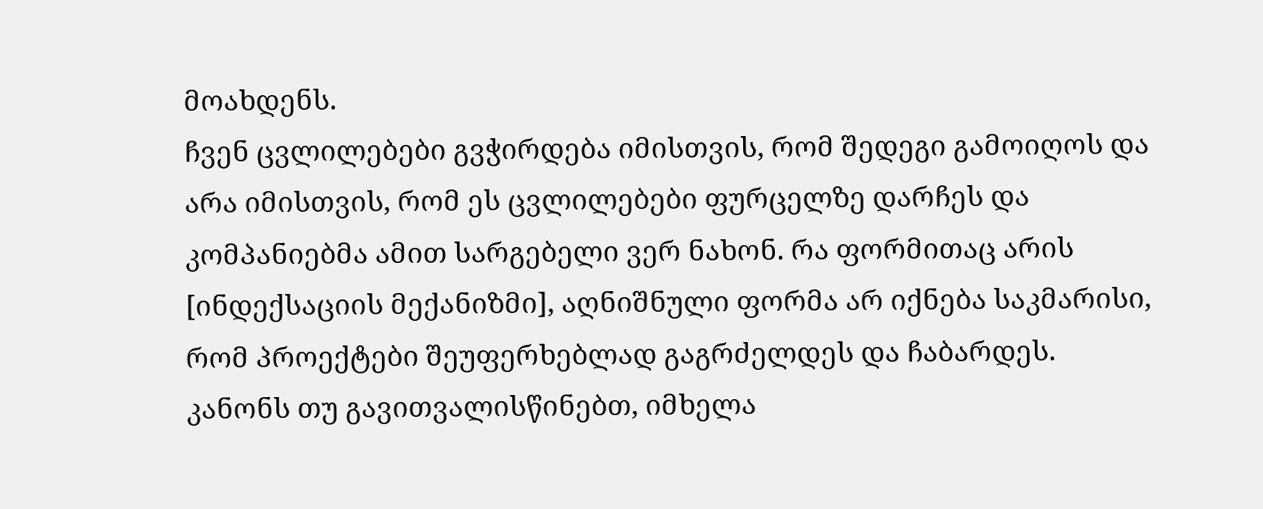მოახდენს.
ჩვენ ცვლილებები გვჭირდება იმისთვის, რომ შედეგი გამოიღოს და არა იმისთვის, რომ ეს ცვლილებები ფურცელზე დარჩეს და კომპანიებმა ამით სარგებელი ვერ ნახონ. რა ფორმითაც არის [ინდექსაციის მექანიზმი], აღნიშნული ფორმა არ იქნება საკმარისი, რომ პროექტები შეუფერხებლად გაგრძელდეს და ჩაბარდეს.
კანონს თუ გავითვალისწინებთ, იმხელა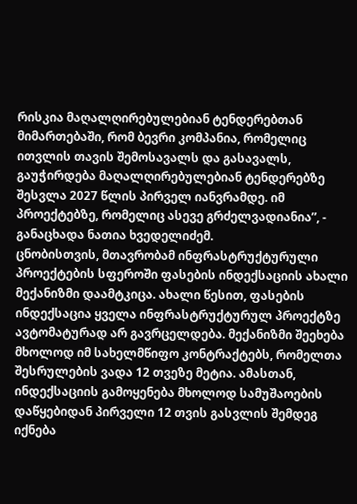რისკია მაღალღირებულებიან ტენდერებთან მიმართებაში, რომ ბევრი კომპანია, რომელიც ითვლის თავის შემოსავალს და გასავალს, გაუჭირდება მაღალღირებულებიან ტენდერებზე შესვლა 2027 წლის პირველ იანვრამდე. იმ პროექტებზე, რომელიც ასევე გრძელვადიანია”, - განაცხადა ნათია ხვედელიძემ.
ცნობისთვის, მთავრობამ ინფრასტრუქტურული პროექტების სფეროში ფასების ინდექსაციის ახალი მექანიზმი დაამტკიცა. ახალი წესით, ფასების ინდექსაცია ყველა ინფრასტრუქტურულ პროექტზე ავტომატურად არ გავრცელდება. მექანიზმი შეეხება მხოლოდ იმ სახელმწიფო კონტრაქტებს, რომელთა შესრულების ვადა 12 თვეზე მეტია. ამასთან, ინდექსაციის გამოყენება მხოლოდ სამუშაოების დაწყებიდან პირველი 12 თვის გასვლის შემდეგ იქნება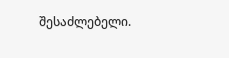შესაძლებელი.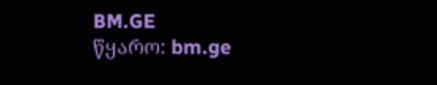BM.GE
წყარო: bm.ge